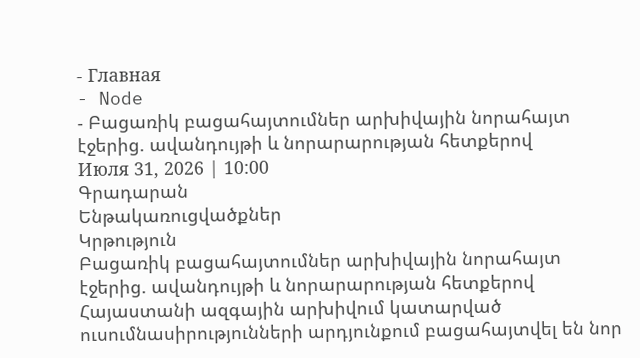- Главная
- Node
- Բացառիկ բացահայտումներ արխիվային նորահայտ էջերից. ավանդույթի և նորարարության հետքերով
Июля 31, 2026 | 10:00
Գրադարան
Ենթակառուցվածքներ
Կրթություն
Բացառիկ բացահայտումներ արխիվային նորահայտ էջերից. ավանդույթի և նորարարության հետքերով
Հայաստանի ազգային արխիվում կատարված ուսումնասիրությունների արդյունքում բացահայտվել են նոր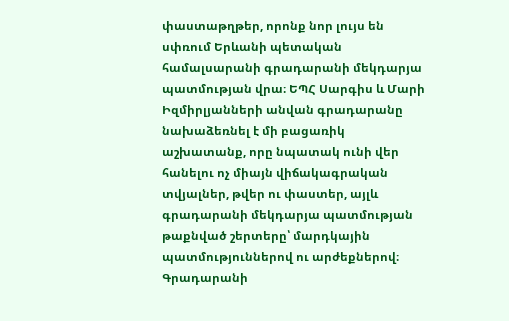փաստաթղթեր, որոնք նոր լույս են սփռում Երևանի պետական համալսարանի գրադարանի մեկդարյա պատմության վրա։ ԵՊՀ Սարգիս և Մարի Իզմիրլյանների անվան գրադարանը նախաձեռնել է մի բացառիկ աշխատանք, որը նպատակ ունի վեր հանելու ոչ միայն վիճակագրական տվյալներ, թվեր ու փաստեր, այլև գրադարանի մեկդարյա պատմության թաքնված շերտերը՝ մարդկային պատմություններով ու արժեքներով։ Գրադարանի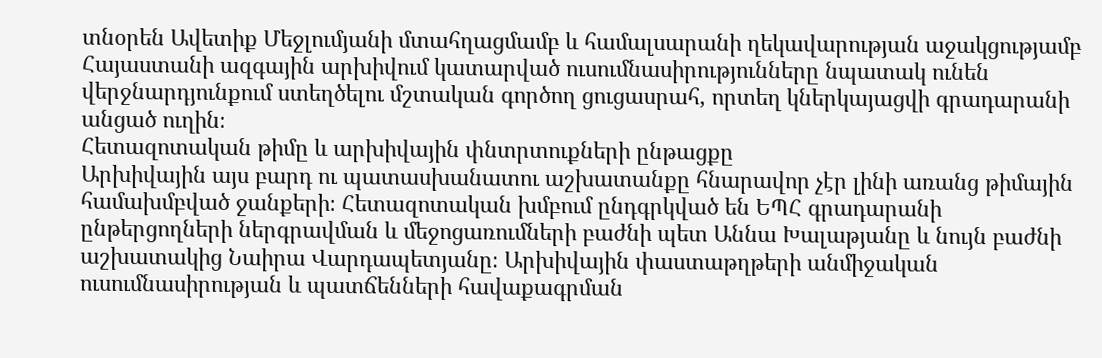տնօրեն Ավետիք Մեջլումյանի մտահղացմամբ և համալսարանի ղեկավարության աջակցությամբ Հայաստանի ազգային արխիվում կատարված ուսումնասիրությունները նպատակ ունեն վերջնարդյունքում ստեղծելու մշտական գործող ցուցասրահ, որտեղ կներկայացվի գրադարանի անցած ուղին։
Հետազոտական թիմը և արխիվային փնտրտուքների ընթացքը
Արխիվային այս բարդ ու պատասխանատու աշխատանքը հնարավոր չէր լինի առանց թիմային համախմբված ջանքերի։ Հետազոտական խմբում ընդգրկված են ԵՊՀ գրադարանի ընթերցողների ներգրավման և մեջոցառումների բաժնի պետ Աննա Խալաթյանը և նույն բաժնի աշխատակից Նաիրա Վարդապետյանը։ Արխիվային փաստաթղթերի անմիջական ուսումնասիրության և պատճենների հավաքագրման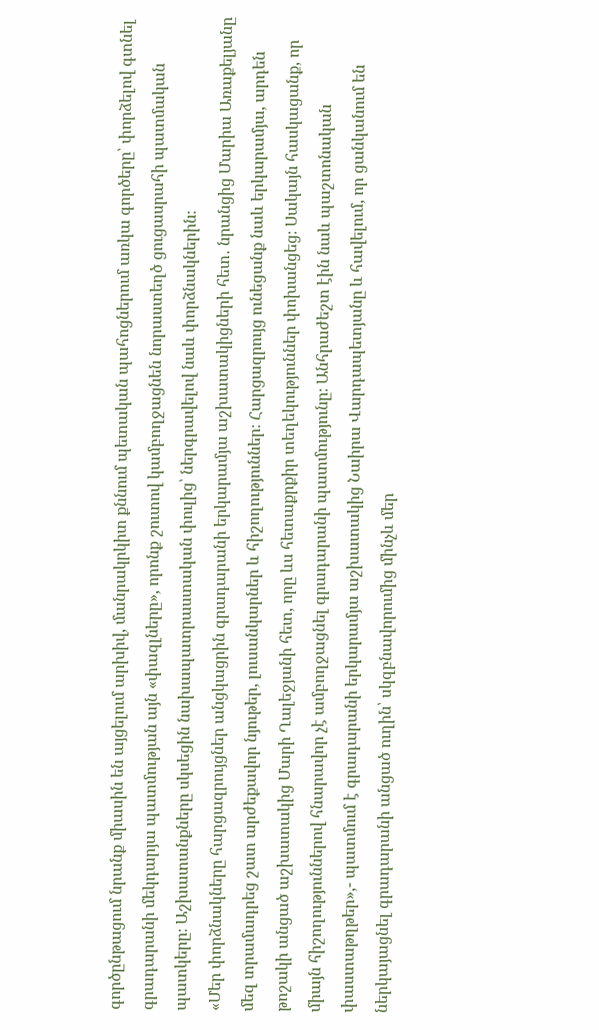գործընթացում նրանք միասին են այցելում արխիվ, մանրակրկիտ քննում պետական պահոցներում առկա գործերը՝ փորձելով գտնել գրադարանի մեկդարյա պատմության այն «փազլները», որոնք շուտով կամբողջացնեն նորաստեղծ ցուցասրահի պատմական պատկերը։ Աշխատանքները սկսեցին նախապատրաստական փուլից՝ ներգրավելով նաև փորձնակներին։
«Մեր փորձնակները հարցազրույցներ անցկացրին գրադարանի երկարամյա աշխատակիցների հետ․ նրանցից Մարիա Առաքելյանը մեզ տրամադրեց շատ արժեքավոր նյութեր, լուսանկարներ և հիշողություններ։ Հարցազրույց ունեցանք նաև երկարամյա, արդեն թոշակի անցած աշխատակից Մարի Ղալեջյանի հետ, որը ևս հետաքրքիր տեղեկություններ փոխանցեց։ Սակայն հասկացանք, որ միայն հիշողություններով հնարավոր չէ ամբողջացնել գրադարանի պատմությունը։ Անհրաժեշտ էին նաև պաշտոնական փաստաթղթեր»,- պատմում է գրադարանի երկարամյա աշխատակից Նաիրա Վարդապետյանը և հավելում, որ ցանկանում են ներկայացնել գրադարանի անցած ուղին՝ սկզբնավորումից մինչև մեր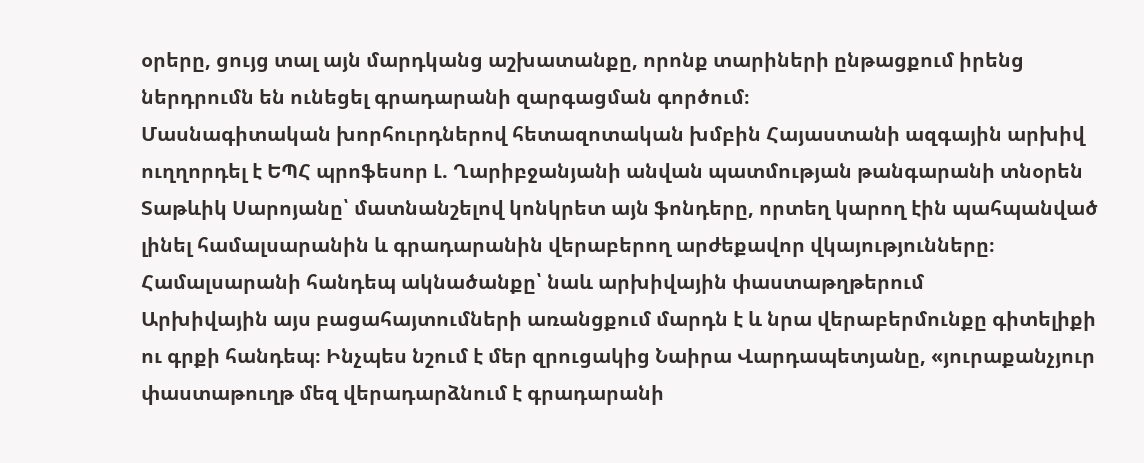օրերը, ցույց տալ այն մարդկանց աշխատանքը, որոնք տարիների ընթացքում իրենց ներդրումն են ունեցել գրադարանի զարգացման գործում։
Մասնագիտական խորհուրդներով հետազոտական խմբին Հայաստանի ազգային արխիվ ուղղորդել է ԵՊՀ պրոֆեսոր Լ. Ղարիբջանյանի անվան պատմության թանգարանի տնօրեն Տաթևիկ Սարոյանը՝ մատնանշելով կոնկրետ այն ֆոնդերը, որտեղ կարող էին պահպանված լինել համալսարանին և գրադարանին վերաբերող արժեքավոր վկայությունները։
Համալսարանի հանդեպ ակնածանքը՝ նաև արխիվային փաստաթղթերում
Արխիվային այս բացահայտումների առանցքում մարդն է և նրա վերաբերմունքը գիտելիքի ու գրքի հանդեպ։ Ինչպես նշում է մեր զրուցակից Նաիրա Վարդապետյանը, «յուրաքանչյուր փաստաթուղթ մեզ վերադարձնում է գրադարանի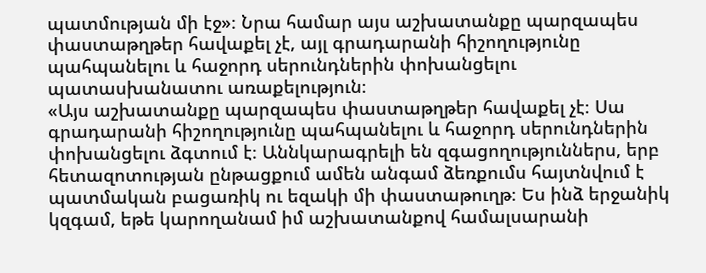պատմության մի էջ»։ Նրա համար այս աշխատանքը պարզապես փաստաթղթեր հավաքել չէ, այլ գրադարանի հիշողությունը պահպանելու և հաջորդ սերունդներին փոխանցելու պատասխանատու առաքելություն։
«Այս աշխատանքը պարզապես փաստաթղթեր հավաքել չէ։ Սա գրադարանի հիշողությունը պահպանելու և հաջորդ սերունդներին փոխանցելու ձգտում է։ Աննկարագրելի են զգացողություններս, երբ հետազոտության ընթացքում ամեն անգամ ձեռքումս հայտնվում է պատմական բացառիկ ու եզակի մի փաստաթուղթ։ Ես ինձ երջանիկ կզգամ, եթե կարողանամ իմ աշխատանքով համալսարանի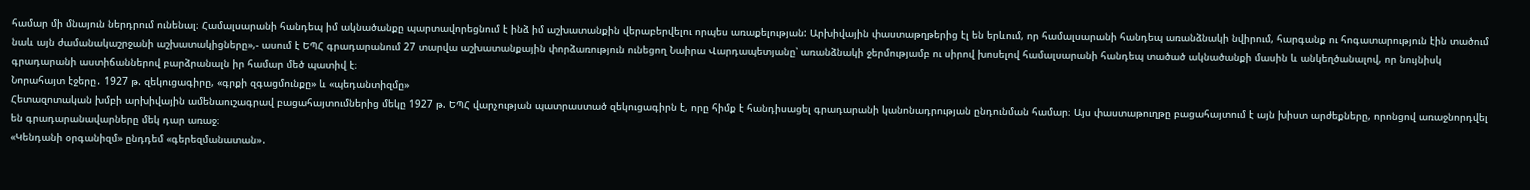համար մի մնայուն ներդրում ունենալ։ Համալսարանի հանդեպ իմ ակնածանքը պարտավորեցնում է ինձ իմ աշխատանքին վերաբերվելու որպես առաքելության: Արխիվային փաստաթղթերից էլ են երևում, որ համալսարանի հանդեպ առանձնակի նվիրում, հարգանք ու հոգատարություն էին տածում նաև այն ժամանակաշրջանի աշխատակիցները»,- ասում է ԵՊՀ գրադարանում 27 տարվա աշխատանքային փորձառություն ունեցող Նաիրա Վարդապետյանը՝ առանձնակի ջերմությամբ ու սիրով խոսելով համալսարանի հանդեպ տածած ակնածանքի մասին և անկեղծանալով, որ նույնիսկ գրադարանի աստիճաններով բարձրանալն իր համար մեծ պատիվ է։
Նորահայտ էջերը․ 1927 թ. զեկուցագիրը, «գրքի զգացմունքը» և «պեդանտիզմը»
Հետազոտական խմբի արխիվային ամենաուշագրավ բացահայտումներից մեկը 1927 թ. ԵՊՀ վարչության պատրաստած զեկուցագիրն է, որը հիմք է հանդիսացել գրադարանի կանոնադրության ընդունման համար։ Այս փաստաթուղթը բացահայտում է այն խիստ արժեքները, որոնցով առաջնորդվել են գրադարանավարները մեկ դար առաջ։
«Կենդանի օրգանիզմ» ընդդեմ «գերեզմանատան»․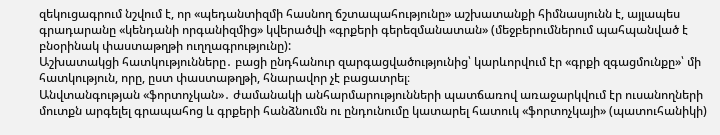զեկուցագրում նշվում է, որ «պեդանտիզմի հասնող ճշտապահությունը» աշխատանքի հիմնասյունն է, այլապես գրադարանը «կենդանի որգանիզմից» կվերածվի «գրքերի գերեզմանատան» (մեջբերումներում պահպանված է բնօրինակ փաստաթղթի ուղղագրությունը):
Աշխատակցի հատկությունները․ բացի ընդհանուր զարգացվածությունից՝ կարևորվում էր «գրքի զգացմունքը»՝ մի հատկություն, որը, ըստ փաստաթղթի, հնարավոր չէ բացատրել։
Անվտանգության «ֆորտոչկան»․ ժամանակի անհարմարությունների պատճառով առաջարկվում էր ուսանողների մուտքն արգելել գրապահոց և գրքերի հանձնումն ու ընդունումը կատարել հատուկ «ֆորտոչկայի» (պատուհանիկի)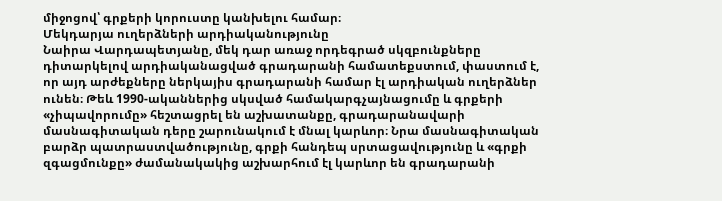միջոցով՝ գրքերի կորուստը կանխելու համար։
Մեկդարյա ուղերձների արդիականությունը
Նաիրա Վարդապետյանը, մեկ դար առաջ որդեգրած սկզբունքները դիտարկելով արդիականացված գրադարանի համատեքստում, փաստում է, որ այդ արժեքները ներկայիս գրադարանի համար էլ արդիական ուղերձներ ունեն։ Թեև 1990-ականներից սկսված համակարգչայնացումը և գրքերի «չիպավորումը» հեշտացրել են աշխատանքը, գրադարանավարի մասնագիտական դերը շարունակում է մնալ կարևոր։ Նրա մասնագիտական բարձր պատրաստվածությունը, գրքի հանդեպ սրտացավությունը և «գրքի զգացմունքը» ժամանակակից աշխարհում էլ կարևոր են գրադարանի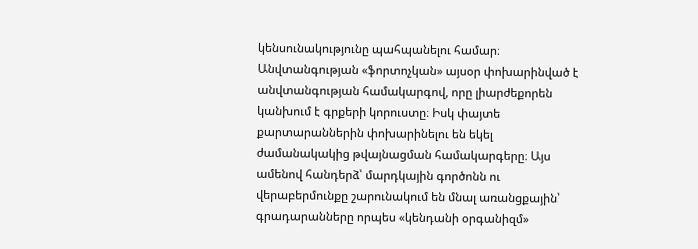կենսունակությունը պահպանելու համար։ Անվտանգության «ֆորտոչկան» այսօր փոխարինված է անվտանգության համակարգով, որը լիարժեքորեն կանխում է գրքերի կորուստը։ Իսկ փայտե քարտարաններին փոխարինելու են եկել ժամանակակից թվայնացման համակարգերը։ Այս ամենով հանդերձ՝ մարդկային գործոնն ու վերաբերմունքը շարունակում են մնալ առանցքային՝ գրադարանները որպես «կենդանի օրգանիզմ»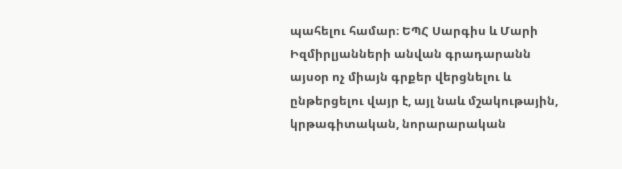պահելու համար։ ԵՊՀ Սարգիս և Մարի Իզմիրլյանների անվան գրադարանն այսօր ոչ միայն գրքեր վերցնելու և ընթերցելու վայր է, այլ նաև մշակութային, կրթագիտական, նորարարական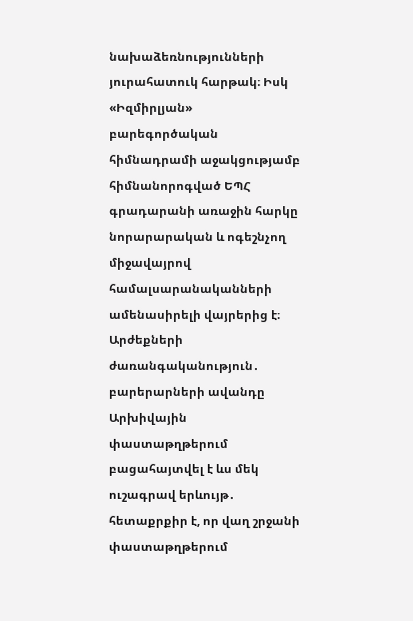նախաձեռնությունների յուրահատուկ հարթակ։ Իսկ «Իզմիրլյան» բարեգործական հիմնադրամի աջակցությամբ հիմնանորոգված ԵՊՀ գրադարանի առաջին հարկը նորարարական և ոգեշնչող միջավայրով համալսարանականների ամենասիրելի վայրերից է։
Արժեքների ժառանգականություն․ բարերարների ավանդը
Արխիվային փաստաթղթերում բացահայտվել է ևս մեկ ուշագրավ երևույթ․ հետաքրքիր է, որ վաղ շրջանի փաստաթղթերում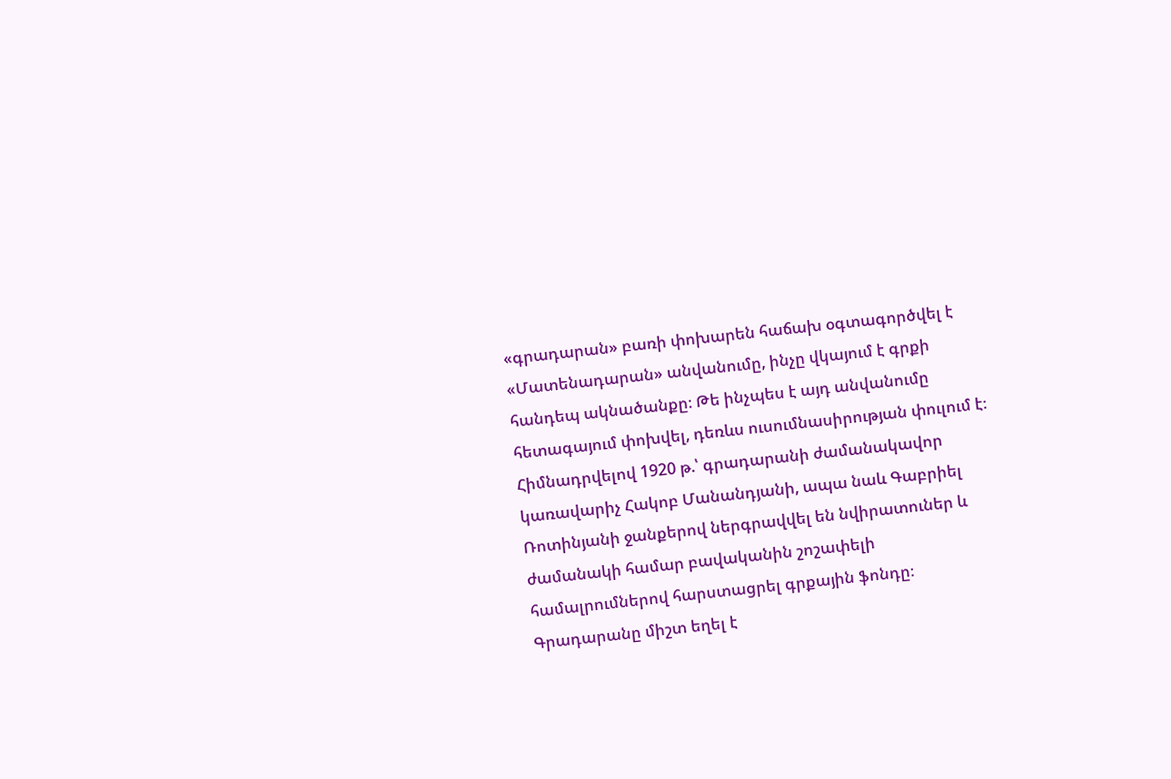«գրադարան» բառի փոխարեն հաճախ օգտագործվել է «Մատենադարան» անվանումը, ինչը վկայում է գրքի հանդեպ ակնածանքը։ Թե ինչպես է այդ անվանումը հետագայում փոխվել, դեռևս ուսումնասիրության փուլում է։
Հիմնադրվելով 1920 թ.՝ գրադարանի ժամանակավոր կառավարիչ Հակոբ Մանանդյանի, ապա նաև Գաբրիել Ռոտինյանի ջանքերով ներգրավվել են նվիրատուներ և ժամանակի համար բավականին շոշափելի համալրումներով հարստացրել գրքային ֆոնդը։ Գրադարանը միշտ եղել է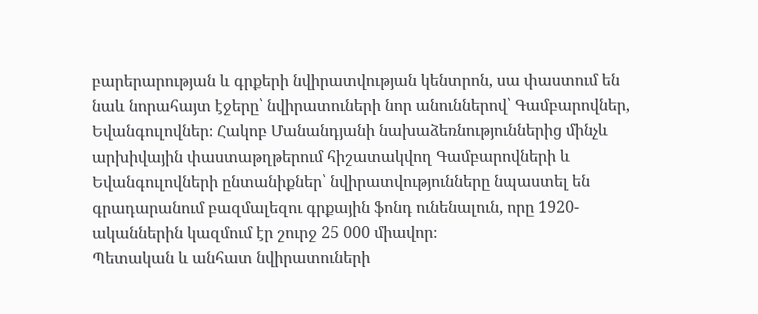բարերարության և գրքերի նվիրատվության կենտրոն, սա փաստում են նաև նորահայտ էջերը՝ նվիրատուների նոր անուններով՝ Գամբարովներ, Եվանգուլովներ։ Հակոբ Մանանդյանի նախաձեռնություններից մինչև արխիվային փաստաթղթերում հիշատակվող Գամբարովների և Եվանգուլովների ընտանիքներ՝ նվիրատվությունները նպաստել են գրադարանում բազմալեզու գրքային ֆոնդ ունենալուն, որը 1920-ականներին կազմում էր շուրջ 25 000 միավոր։
Պետական և անհատ նվիրատուների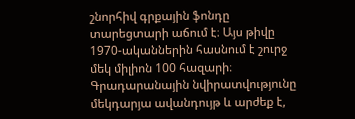շնորհիվ գրքային ֆոնդը տարեցտարի աճում է։ Այս թիվը 1970-ականներին հասնում է շուրջ մեկ միլիոն 100 հազարի։ Գրադարանային նվիրատվությունը մեկդարյա ավանդույթ և արժեք է,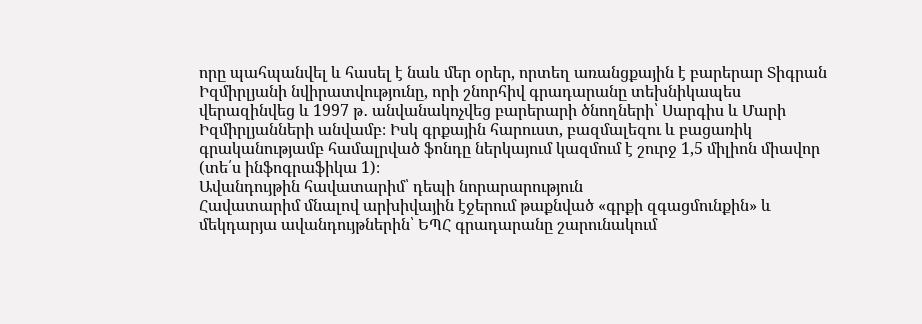որը պահպանվել և հասել է նաև մեր օրեր, որտեղ առանցքային է բարերար Տիգրան Իզմիրլյանի նվիրատվությունը, որի շնորհիվ գրադարանը տեխնիկապես վերազինվեց և 1997 թ․ անվանակոչվեց բարերարի ծնողների՝ Սարգիս և Մարի Իզմիրլյանների անվամբ։ Իսկ գրքային հարուստ, բազմալեզու և բացառիկ գրականությամբ համալրված ֆոնդը ներկայում կազմում է շուրջ 1,5 միլիոն միավոր (տե՛ս ինֆոգրաֆիկա 1)։
Ավանդույթին հավատարիմ՝ դեպի նորարարություն
Հավատարիմ մնալով արխիվային էջերում թաքնված «գրքի զգացմունքին» և մեկդարյա ավանդույթներին՝ ԵՊՀ գրադարանը շարունակում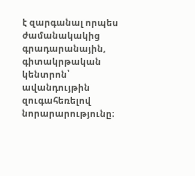է զարգանալ որպես ժամանակակից գրադարանային, գիտակրթական կենտրոն՝ ավանդույթին զուգահեռելով նորարարությունը։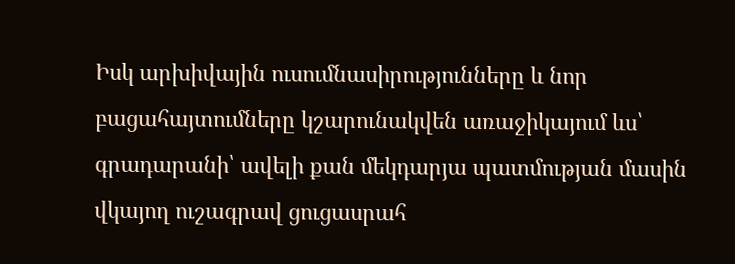Իսկ արխիվային ուսումնասիրությունները և նոր բացահայտումները կշարունակվեն առաջիկայում ևս՝ գրադարանի՝ ավելի քան մեկդարյա պատմության մասին վկայող ուշագրավ ցուցասրահ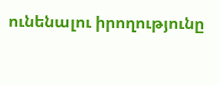ունենալու իրողությունը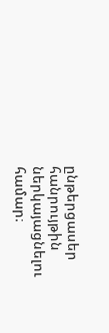ընթերցասեր հանրույթին ներկայացնելու համար։